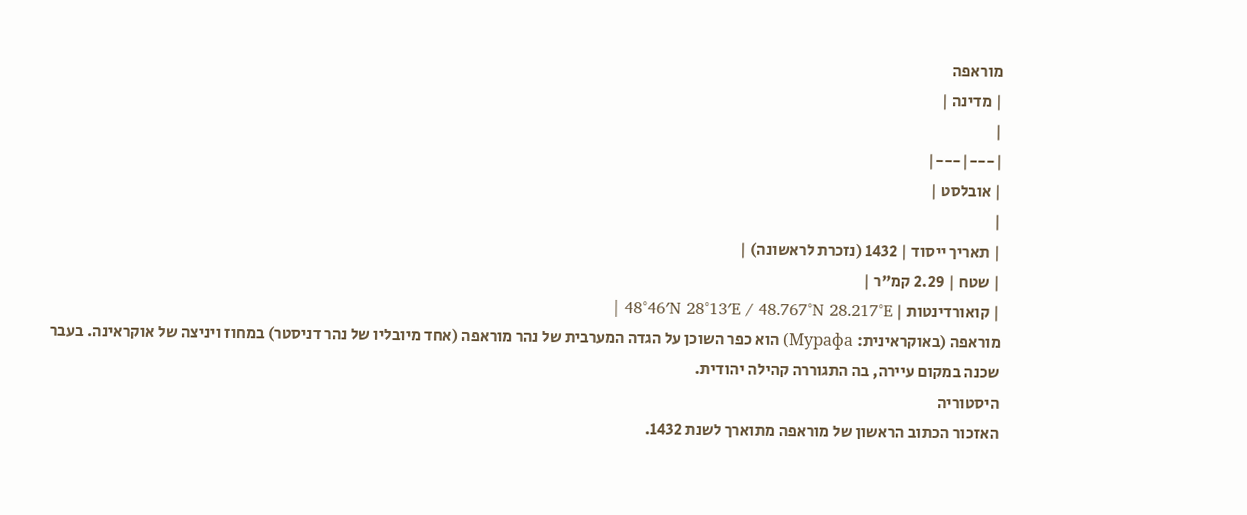מוראפה
| מדינה |
|
|---|---|
| אובלסט |
|
| תאריך ייסוד | 1432 (נזכרת לראשונה) |
| שטח | 2.29 קמ"ר |
| קואורדינטות | 48°46′N 28°13′E / 48.767°N 28.217°E |
מוראפה (באוקראינית: Мурафа) הוא כפר השוכן על הגדה המערבית של נהר מוראפה (אחד מיובליו של נהר דניסטר) במחוז ויניצה של אוקראינה. בעבר שכנה במקום עיירה, בה התגוררה קהילה יהודית.
היסטוריה
האזכור הכתוב הראשון של מוראפה מתוארך לשנת 1432.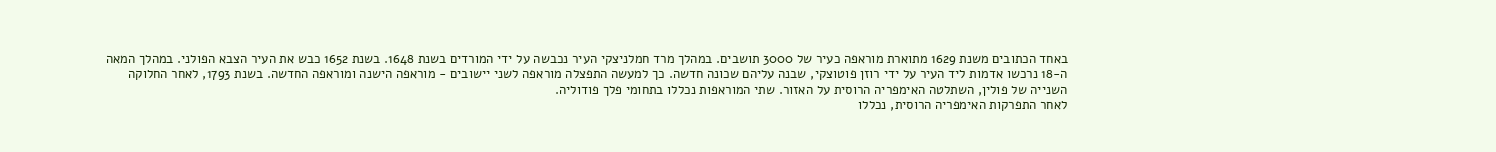באחד הכתובים משנת 1629 מתוארת מוראפה כעיר של 3000 תושבים. במהלך מרד חמלניצקי העיר נכבשה על ידי המורדים בשנת 1648. בשנת 1652 כבש את העיר הצבא הפולני. במהלך המאה ה-18 נרכשו אדמות ליד העיר על ידי רוזן פוטוצקי, שבנה עליהם שכונה חדשה. כך למעשה התפצלה מוראפה לשני יישובים - מוראפה הישנה ומוראפה החדשה. בשנת 1793, לאחר החלוקה השנייה של פולין, השתלטה האימפריה הרוסית על האזור. שתי המוראפות נכללו בתחומי פלך פודוליה.
לאחר התפרקות האימפריה הרוסית, נכללו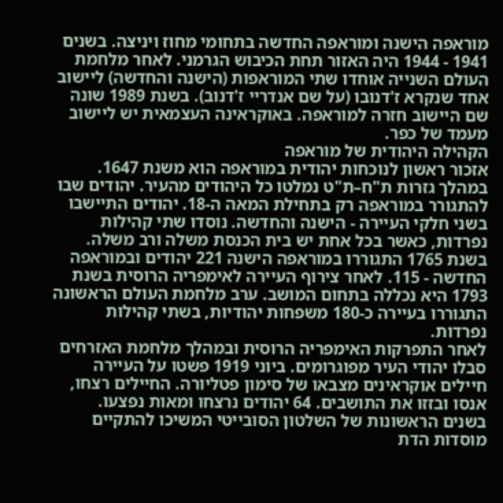מוראפה הישנה ומוראפה החדשה בתחומי מחוז ויניצה. בשנים 1941 - 1944 היה האזור תחת הכיבוש הגרמני. לאחר מלחמת העולם השנייה אוחדו שתי המוראפות (הישנה והחדשה) ליישוב אחד שנקרא ז'דנובו (על שם אנדריי ז'דנוב). בשנת 1989 שונה שם היישוב חזרה למוראפה. באוקראינה העצמאית יש ליישוב מעמד של כפר.
הקהילה היהודית של מוראפה
אזכור ראשון לנוכחות יהודית במוראפה הוא משנת 1647. במהלך גזרות ת"ח–ת"ט נמלטו כל היהודים מהעיר. יהודים שבו להתגורר במוראפה רק בתחילת המאה ה-18. יהודים התיישבו בשני חלקי העיירה - הישנה והחדשה. נוסדו שתי קהילות נפרדות, כאשר בכל אחת יש בית הכנסת משלה ורב משלה. בשנת 1765 התגוררו במוראפה הישנה 221 יהודים ובמוראפה החדשה - 115. לאחר צירוף העיירה לאימפריה הרוסית בשנת 1793 היא נכללה בתחום המושב. ערב מלחמת העולם הראשונה התגוררו בעיירה כ-180 משפחות יהודיות, בשתי קהילות נפרדות.
לאחר התפרקות האימפריה הרוסית ובמהלך מלחמת האזרחים סבלו יהודי העיר מפוגרומים. ביוני 1919 פשטו על העיירה חיילים אוקראינים מצבאו של סימון פטליורה. החיילים רצחו, אנסו ובזזו את התושבים. 64 יהודים נרצחו ומאות נפצעו. בשנים הראשונות של השלטון הסובייטי המשיכו להתקיים מוסדות הדת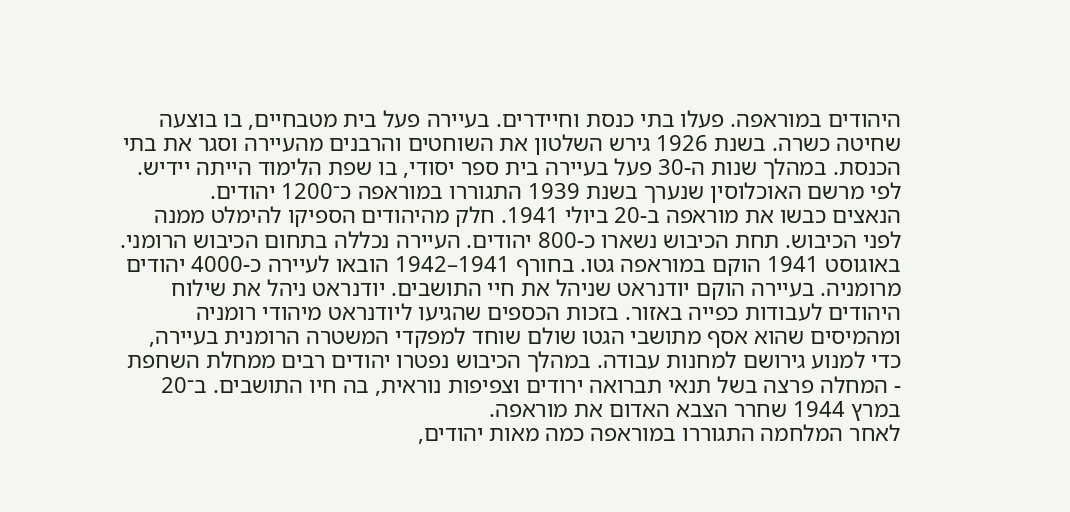היהודים במוראפה. פעלו בתי כנסת וחיידרים. בעיירה פעל בית מטבחיים, בו בוצעה שחיטה כשרה. בשנת 1926 גירש השלטון את השוחטים והרבנים מהעיירה וסגר את בתי הכנסת. במהלך שנות ה-30 פעל בעיירה בית ספר יסודי, בו שפת הלימוד הייתה יידיש. לפי מרשם האוכלוסין שנערך בשנת 1939 התגוררו במוראפה כ־1200 יהודים.
הנאצים כבשו את מוראפה ב-20 ביולי 1941. חלק מהיהודים הספיקו להימלט ממנה לפני הכיבוש. תחת הכיבוש נשארו כ-800 יהודים. העיירה נכללה בתחום הכיבוש הרומני. באוגוסט 1941 הוקם במוראפה גטו. בחורף 1941–1942 הובאו לעיירה כ-4000 יהודים מרומניה. בעיירה הוקם יודנראט שניהל את חיי התושבים. יודנראט ניהל את שילוח היהודים לעבודות כפייה באזור. בזכות הכספים שהגיעו ליודנראט מיהודי רומניה ומהמיסים שהוא אסף מתושבי הגטו שולם שוחד למפקדי המשטרה הרומנית בעיירה, כדי למנוע גירושם למחנות עבודה. במהלך הכיבוש נפטרו יהודים רבים ממחלת השחפת - המחלה פרצה בשל תנאי תברואה ירודים וצפיפות נוראית, בה חיו התושבים. ב־20 במרץ 1944 שחרר הצבא האדום את מוראפה.
לאחר המלחמה התגוררו במוראפה כמה מאות יהודים,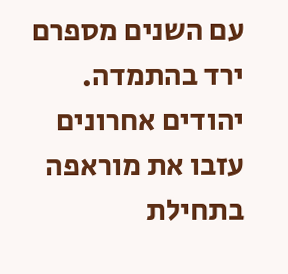עם השנים מספרם ירד בהתמדה. יהודים אחרונים עזבו את מוראפה בתחילת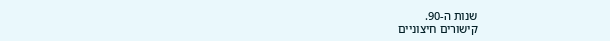שנות ה-90.
קישורים חיצוניים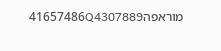מוראפה41657486Q4307889